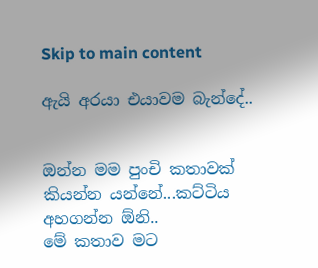Skip to main content

ඇයි අරයා එයාවම බැන්දේ..


ඔන්න මම පුංචි කතාවක් කියන්න යන්නේ...කට්ටිය අහගන්න ඕනි..
මේ කතාව මට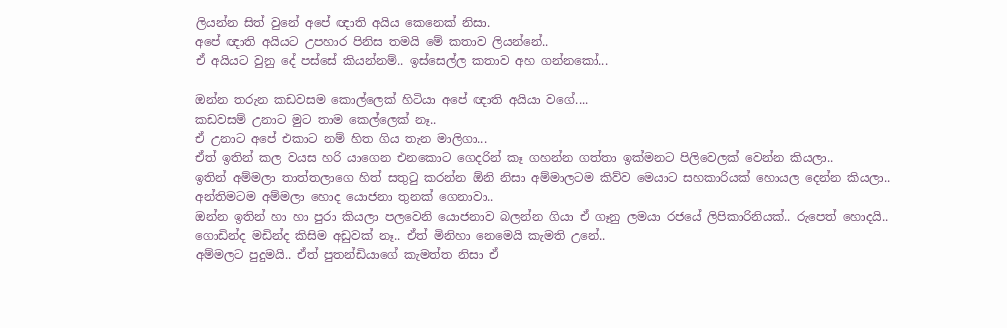ලියන්න සිත් වුනේ අපේ ඥාති අයිය කෙනෙක් නිසා.
අපේ ඥාති අයියට උපහාර පිනිස තමයි මේ කතාව ලියන්නේ..
ඒ අයියට වුනු දේ පස්සේ කියන්නම්.. ඉස්සෙල්ල කතාව අහ ගන්නකෝ...

ඔන්න තරුන කඩවසම කොල්ලෙක් හිටියා අපේ ඥාති අයියා වගේ....
කඩවසම් උනාට මුට තාම කෙල්ලෙක් නෑ..
ඒ උනාට අපේ එකාට නම් හිත ගිය තැන මාලිගා...
ඒත් ඉතින් කල වයස හරි යාගෙන එනකොට ගෙදරින් කෑ ගහන්න ගත්තා ඉක්මනට පිලිවෙලක් වෙන්න කියලා..
ඉතින් අම්මලා තාත්තලාගෙ හිත් සතුටු කරන්න ඕනි නිසා අම්මාලටම කිව්ව මෙයාට සහකාරියක් හොයල දෙන්න කියලා..
අන්තිමටම අම්මලා හොද යොජනා තුනක් ගෙනාවා..
ඔන්න ඉතින් හා හා පුරා කියලා පලවෙනි යොජනාව බලන්න ගියා ඒ ගෑනු ලමයා රජයේ ලිපිකාරිනියක්.. රුපෙත් හොදයි.. ගොඩින්ද මඩින්ද කිසිම අඩුවක් නෑ.. ඒත් මිනිහා නෙමෙයි කැමති උනේ..
අම්මලට පුදුමයි.. ඒත් පුතන්ඩියාගේ කැමත්ත නිසා ඒ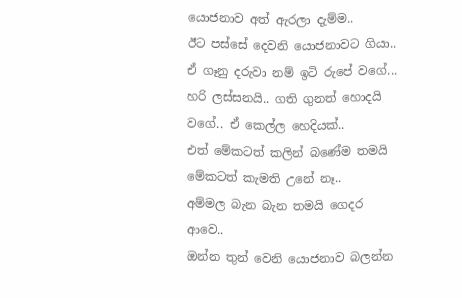යොජනාව අත් ඇරලා දැම්ම..
ඊට පස්සේ දෙවනි යොජනාවට ගියා..
ඒ ගෑනු දරුවා නම් ඉටි රුපේ වගේ... හරි ලස්සනයි.. ගති ගුනත් හොදයි වගේ.. ඒ කෙල්ල හෙදියක්..
එත් මේකටත් කලින් බණේම තමයි මේකටත් කැමති උනේ නෑ..
අම්මල බැන බැන තමයි ගෙදර ආවෙ..
ඔන්න තුන් වෙනි යොජනාව බලන්න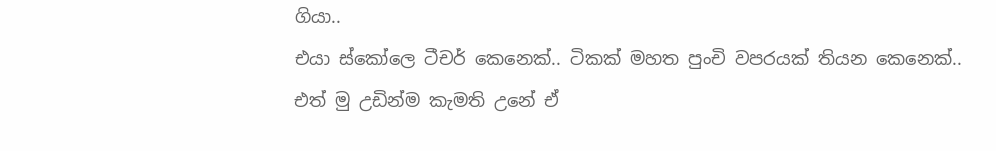ගියා..
එයා ස්කෝලෙ ටීචර් කෙනෙක්.. ටිකක් මහත පුංචි වපරයක් තියන කෙනෙක්..
එත් මු උඩින්ම කැමති උනේ ඒ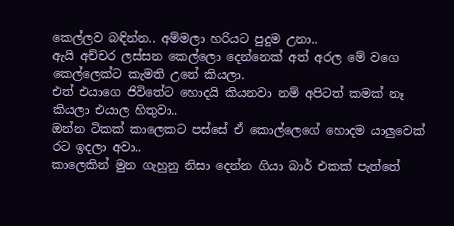කෙල්ලව බඳින්න.. අම්මලා හරියට පුදුම උනා..
ඇයි අච්චර ලස්සන කෙල්ලො දෙන්නෙක් අත් අරල මේ වගෙ කෙල්ලෙක්ට කැමති උනේ කියලා.
එත් එයාගෙ ජිවිතේට හොදයි කියනවා නම් අපිටත් කමක් නෑ කියලා එයාල හිතුවා..
ඔන්න ටිකක් කාලෙකට පස්සේ ඒ කොල්ලෙගේ හොදම යාලුවෙක් රට ඉදලා අවා..
කාලෙකින් මුන ගැහුනු නිසා දෙන්න ගියා බාර් එකක් පැත්තේ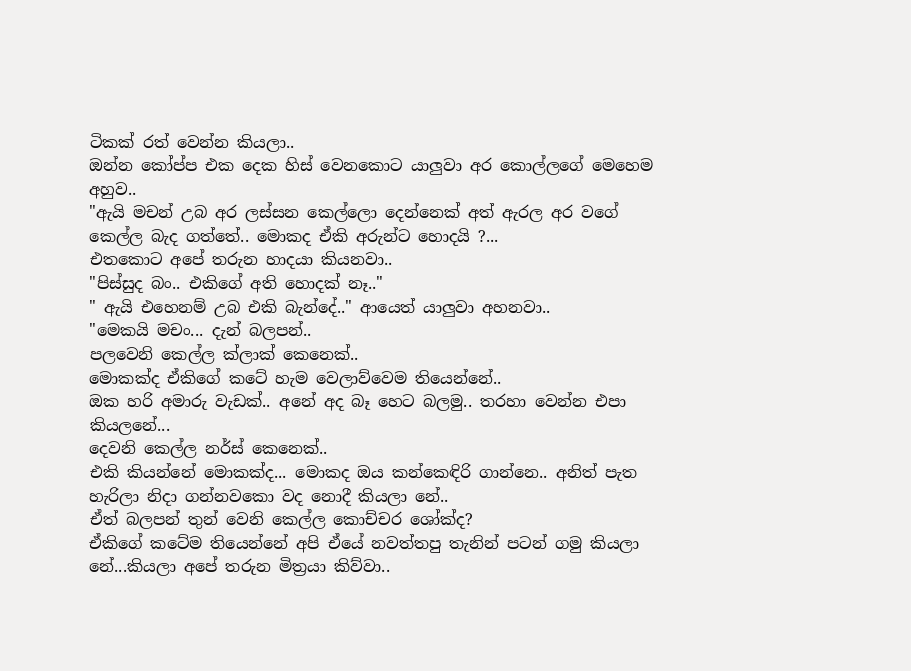ටිකක් රත් වෙන්න කියලා..
ඔන්න කෝප්ප එක දෙක හිස් වෙනකොට යාලුවා අර කොල්ලගේ මෙහෙම අහුව..
"ඇයි මචන් උබ අර ලස්සන කෙල්ලො දෙන්නෙක් අත් ඇරල අර වගේ කෙල්ල බැද ගත්තේ.. මොකද ඒකි අරුන්ට හොදයි ?...
එතකොට අපේ තරුන හාදයා කියනවා..
"පිස්සුද බං.. එකිගේ අති හොදක් නෑ.."
" ඇයි එහෙනම් උබ එකි බැන්දේ.." ආයෙත් යාලුවා අහනවා..
"මෙකයි මචං... දැන් බලපන්..
පලවෙනි කෙල්ල ක්ලාක් කෙනෙක්..
මොකක්ද ඒකිගේ කටේ හැම වෙලාව්වෙම තියෙන්නේ..
ඔක හරි අමාරු වැඩක්.. අනේ අද බෑ හෙට බලමු.. තරහා වෙන්න එපා කියලනේ...
දෙවනි කෙල්ල නර්ස් කෙනෙක්..
එකි කියන්නේ මොකක්ද... මොකද ඔය කන්කෙඳිරි ගාන්නෙ.. අනිත් පැත හැරිලා නිදා ගන්නවකො වද නොදී කියලා නේ..
ඒත් බලපන් තුන් වෙනි කෙල්ල කොච්චර ශෝක්ද?
ඒකිගේ කටේම තියෙන්නේ අපි ඒයේ නවත්තපු තැනින් පටන් ගමු කියලා නේ...කියලා අපේ තරුන මිත්‍රයා කිව්වා..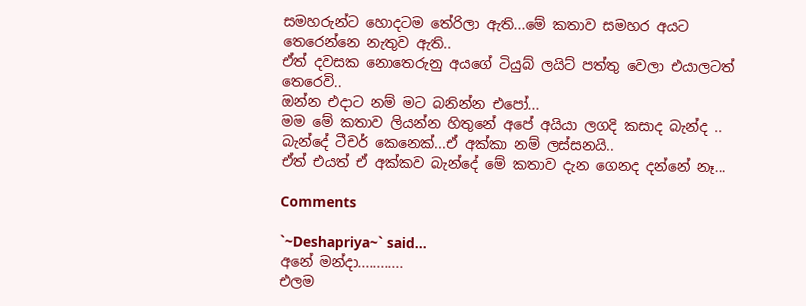සමහරුන්ට හොදටම තේරිලා ඇති...මේ කතාව සමහර අයට තෙරෙන්නෙ නැතුව ඇති..
ඒත් දවසක නොතෙරුනු අයගේ ටියුබ් ලයිට් පත්තු වෙලා එයාලටත් තෙරෙවි..
ඔන්න එදාට නම් මට බනින්න එපෝ...
මම මේ කතාව ලියන්න හිතුනේ අපේ අයියා ලගදි කසාද බැන්ද ..
බැන්දේ ටීචර් කෙනෙක්...ඒ අක්කා නම් ලස්සනයි..
ඒත් එයත් ඒ අක්කව බැන්දේ මේ කතාව දැන ගෙනද දන්නේ නෑ...

Comments

`~Deshapriya~` said…
අනේ මන්දා............
එලම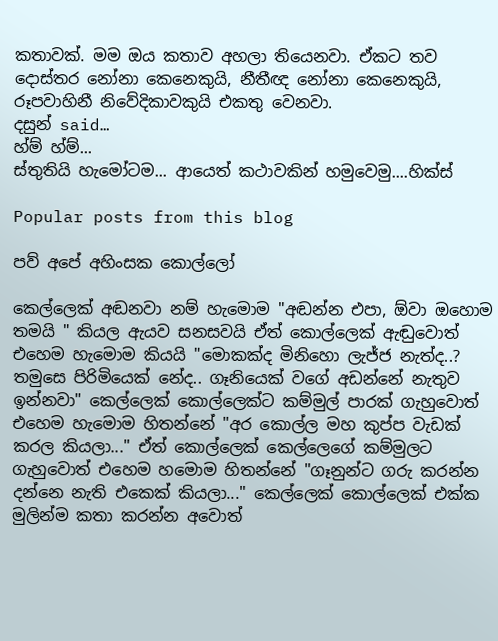කතාවක්. මම ඔය කතාව අහලා තියෙනවා. ඒකට තව දොස්තර නෝනා කෙනෙකුයි, නීතීඥ නෝනා කෙනෙකුයි, රූපවාහිනී නිවේදිකාවකුයි එකතු වෙනවා.
දසුන් said…
හ්ම් හ්ම්...
ස්තුතියි හැමෝටම... ආයෙත් කථාවකින් හමුවෙමු....හික්ස්

Popular posts from this blog

පව් අපේ අහිංසක කොල්ලෝ

කෙල්ලෙක් අඬනවා නම් හැමොම "අඬන්න එපා, ඕවා ඔහොම තමයි " කියල ඇයව සනසවයි ඒත් කොල්ලෙක් ඇඬුවොත් එහෙම හැමොම කියයි "මොකක්ද මිනිහො ලැජ්ජ නැත්ද..? තමුසෙ පිරිමියෙක් නේද.. ගෑනියෙක් වගේ අඩන්නේ නැතුව ඉන්නවා" කෙල්ලෙක් කොල්ලෙක්ට කම්මුල් පාරක් ගැහුවොත් එහෙම හැමොම හිතන්නේ "අර කොල්ල මහ කුප්ප වැඩක් කරල කියලා..." ඒත් කොල්ලෙක් කෙල්ලෙගේ කම්මුලට ගැහුවොත් එහෙම හමොම හිතන්නේ "ගෑනුන්ට ගරු කරන්න දන්නෙ නැති එකෙක් කියලා..." කෙල්ලෙක් කොල්ලෙක් එක්ක මුලින්ම කතා කරන්න අවොත්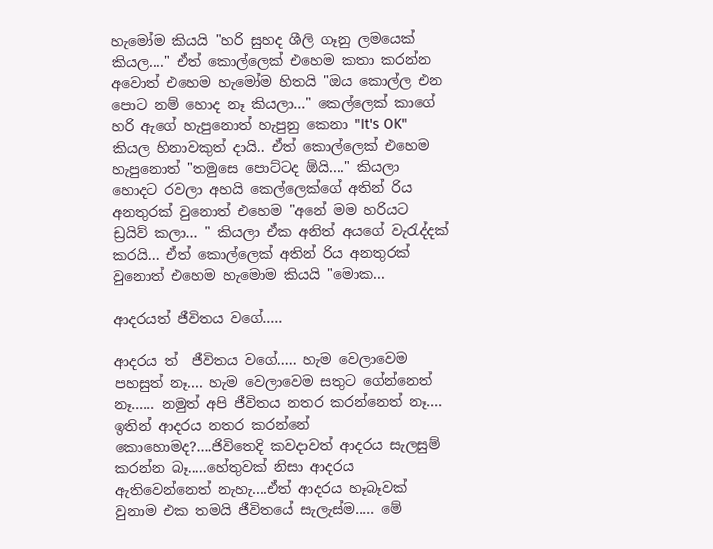හැමෝම කියයි "හරි සුහද ශීලි ගෑනු ලමයෙක් කියල...." ඒත් කොල්ලෙක් එහෙම කතා කරන්න අවොත් එහෙම හැමෝම හිතයි "ඔය කොල්ල එන පොට නම් හොද නෑ කියලා..." කෙල්ලෙක් කාගේ හරි ඇගේ හැපුනොත් හැපුනු කෙනා "It's OK" කියල හිනාවකුත් දායි.. ඒත් කොල්ලෙක් එහෙම හැපුනොත් "තමුසෙ පොට්ටද ඕයි...." කියලා හොදට රවලා අහයි කෙල්ලෙක්ගේ අතින් රිය අනතුරක් වුනොත් එහෙම "අනේ මම හරියට ඩ්‍රයිව් කලා... " කියලා ඒක අනිත් අයගේ වැරැද්දක් කරයි... ඒත් කොල්ලෙක් අතින් රිය අනතුරක් වුනොත් එහෙම හැමොම කියයි "මොක...

ආදරයත් ජීවිතය වගේ.....

ආදරය ත්  ජීවිතය වගේ..... හැම වෙලාවෙම පහසුත් නෑ.... හැම වෙලාවෙම සතුට ගේන්නෙත් නෑ...... නමුත් අපි ජීවිතය නතර කරන්නෙත් නෑ.... ඉතින් ආදරය නතර කරන්නේ කොහොමද?....ජිවිතෙදි කවදාවත් ආදරය සැලසුම් කරන්න බෑ.....හේතුවක් නිසා ආදරය ඇතිවෙන්නෙත් නැහැ....ඒත් ආදරය හෑබෑවක් වුනාම එක තමයි ජීවිතයේ සැලැස්ම..... මේ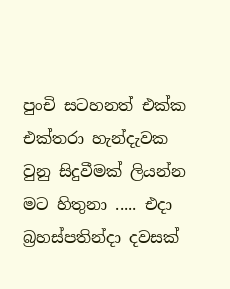පුංචි සටහනත් එක්ක එක්තරා හැන්දැවක වුනු සිදුවීමක් ලියන්න මට හිතුනා ..... එදා බ්‍රහස්පතින්දා දවසක්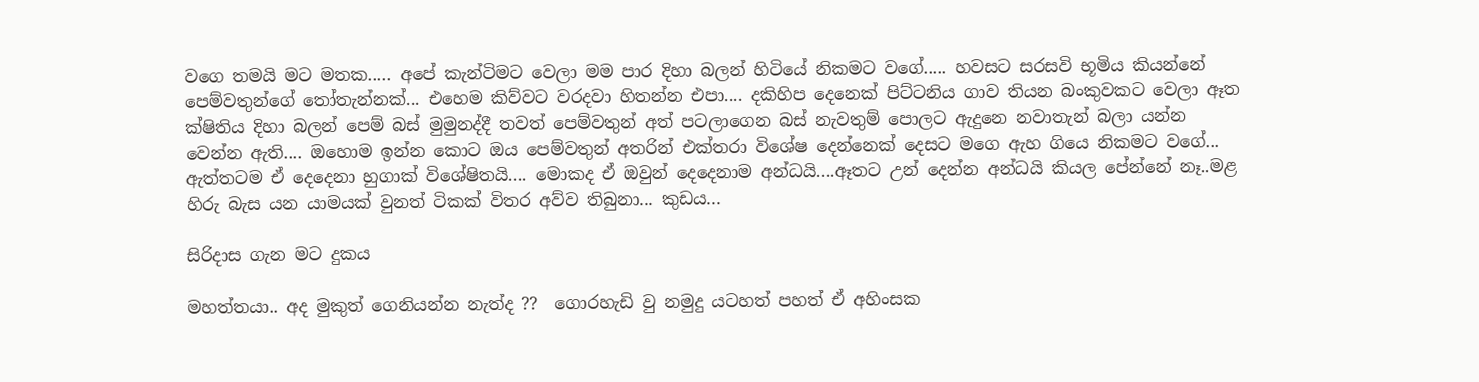වගෙ තමයි මට මතක..... අපේ කැන්ටිමට වෙලා මම පාර දිහා බලන් හිටියේ නිකමට වගේ..... හවසට සරසවි භූමිය කියන්නේ පෙම්වතුන්ගේ තෝතැන්නක්... එහෙම කිව්වට වරදවා හිතන්න එපා.... දකිහිප දෙනෙක් පිට්ටනිය ගාව තියන බංකුවකට වෙලා ඈත ක්ෂිතිය දිහා බලන් පෙම් බස් මුමුනද්දී තවත් පෙම්වතුන් අත් පටලාගෙන බස් නැවතුම් පොලට ඇදුනෙ නවාතැන් බලා යන්න වෙන්න ඇති.... ඔහොම ඉන්න කොට ඔය පෙම්වතුන් අතරින් එක්තරා විශේෂ දෙන්නෙක් දෙසට මගෙ ඇහ ගියෙ නිකමට වගේ... ඇත්තටම ඒ දෙදෙනා හුගාක් විශේෂිතයි.... මොකද ඒ ඔවුන් දෙදෙනාම අන්ධයි....ඈතට උන් දෙන්න අන්ධයි කියල පේන්නේ නෑ..මළ හිරු බැස යන යාමයක් වුනත් ටිකක් විතර අව්ව තිබුනා... කුඩය...

සිරිදාස ගැන මට දුකය

මහත්තයා.. අද මුකුත් ගෙනියන්න නැත්ද ??  ගොරහැඩි වු නමුදු යටහත් පහත් ඒ අහිංසක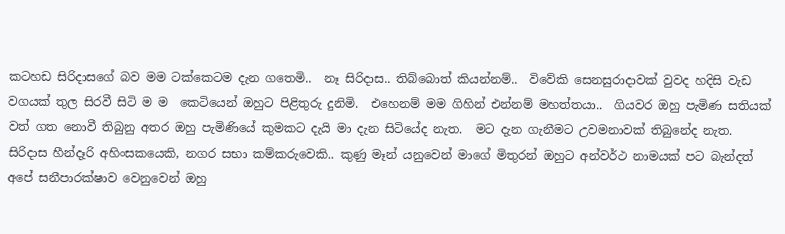කටහඩ සිරිදාසගේ බව මම ටක්කෙටම දැන ගතෙමි..  නෑ සිරිදාස.. තිබ්බොත් කියන්නම්..  විවේකි සෙනසුරාදාවක් වුවද හදිසි වැඩ වගයක් තුල සිරවී සිටි ම ම  කෙටියෙන් ඔහුට පිළිතුරු දුනිමි.  එහෙනම් මම ගිහින් එන්නම් මහත්තයා..  ගියවර ඔහු පැමිණ සතියක් වත් ගත නොවී තිබුනු අතර ඔහු පැමිණියේ කුමකට දැයි මා දැන සිටියේද නැත.  මට දැන ගැනීමට උවමනාවක් තිබුනේද නැත.  සිරිදාස හීන්දෑරි අහිංසකයෙකි, නගර සභා කම්කරුවෙකි.. කුණු මෑන් යනුවෙන් මාගේ මිතුරන් ඔහුට අන්වර්ථ නාමයක් පට බැන්දත් අපේ සනීපාරක්ෂාව වෙනුවෙන් ඔහු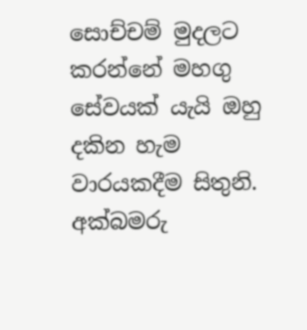සොච්චම් මුදලට කරන්නේ මහගු සේවයක් යැයි ඔහු දකින හැම වාරයකදීම සිතුනි. අක්බමරු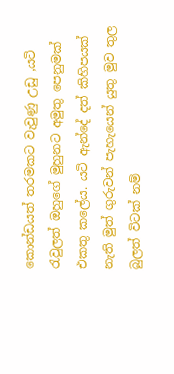කොන්ඩයත් තරමකට වැවුණු උඩු ,යටි   රැවුලත් ඔහුගේ මුහුනට අමුතු පෙනුමක් එකතු කලේය. යටි ඇන්දේ දත් කිහිපයක් නැති මුත් ගුරුවන් පැහැයෙන් යුතු මුව තුල බුලත් විටක් නම්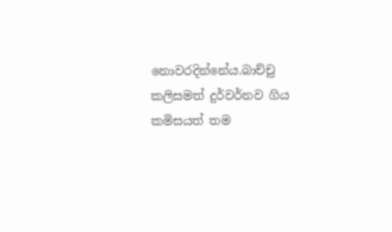නොවරදින්නේය.බාච්චු කලිසමත් දුර්වර්නව ගිය කමිසයත් තම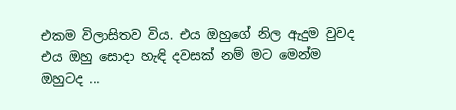එකම විලාසිතව විය. එය ඔහුගේ නිල ඇදුම වුවද එය ඔහු සොදා හැඳි දවසක් නම් මට මෙන්ම ඔහුටද ...